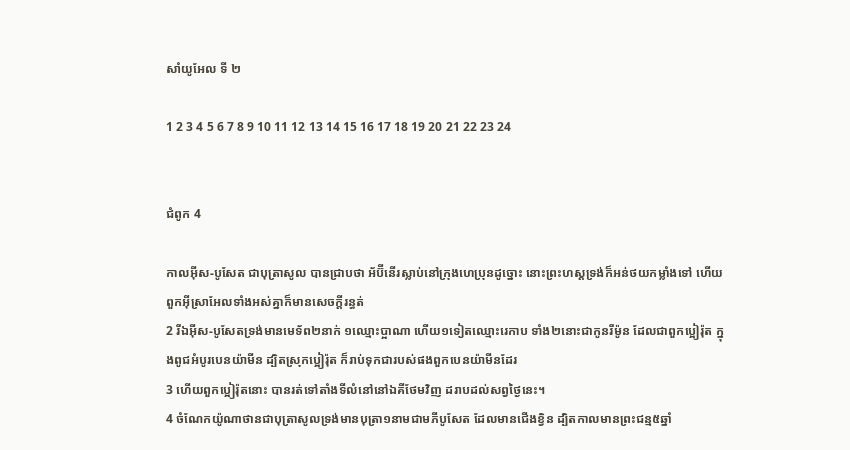សាំយូអែល ទី ២

1 2 3 4 5 6 7 8 9 10 11 12 13 14 15 16 17 18 19 20 21 22 23 24


ជំពូក 4

កាលអ៊ីស-បូសែត ជាបុត្រាសូល បានជ្រាបថា អ័ប៊ី‌នើរស្លាប់នៅក្រុងហេប្រុនដូច្នោះ នោះព្រះ‌ហស្តទ្រង់ក៏អន់ថយកម្លាំងទៅ ហើយពួកអ៊ីស្រា‌អែលទាំងអស់គ្នាក៏មានសេចក្ដីរន្ធត់
2 រីឯអ៊ីស-បូសែតទ្រង់មានមេ‌ទ័ព២នាក់ ១ឈ្មោះប្អាណា ហើយ១ទៀតឈ្មោះរេកាប ទាំង២នោះជាកូនរីម៉ូន ដែលជាពួកប្អៀរ៉ុត ក្នុងពូជអំបូរបេន‌យ៉ាមីន ដ្បិតស្រុកប្អៀរ៉ុត ក៏រាប់ទុកជារបស់ផងពួកបេន‌យ៉ាមីនដែរ
3 ហើយពួកប្អៀរ៉ុតនោះ បានរត់ទៅតាំងទីលំនៅនៅឯគីថែមវិញ ដរាបដល់សព្វថ្ងៃនេះ។
4 ចំណែកយ៉ូណា‌ថានជាបុត្រាសូលទ្រង់មានបុត្រា១នាមជាមភីបូសែត ដែលមានជើងខ្វិន ដ្បិតកាលមានព្រះ‌ជន្ម៥ឆ្នាំ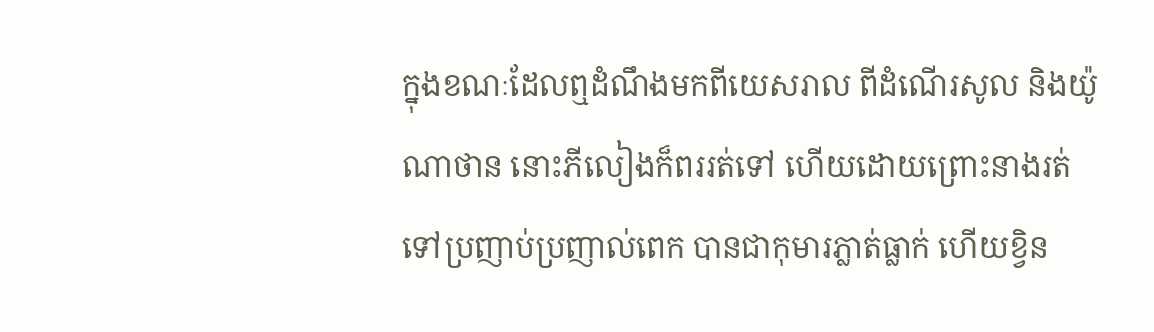ក្នុងខណៈដែលឮដំណឹងមកពីយេស‌រាល ពីដំណើរសូល និងយ៉ូណា‌ថាន នោះភីលៀងក៏ពររត់ទៅ ហើយដោយព្រោះនាងរត់ទៅប្រញាប់‌ប្រញាល់ពេក បានជាកុមារភ្លាត់ធ្លាក់ ហើយខ្វិន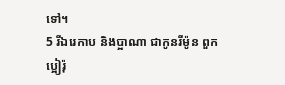ទៅ។
5 រីឯរេកាប និងប្អាណា ជាកូនរីម៉ូន ពួកប្អៀរ៉ុ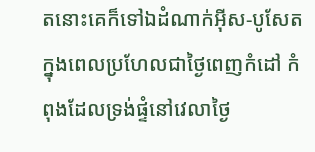តនោះគេក៏ទៅឯដំណាក់អ៊ីស-បូសែត ក្នុងពេលប្រហែលជាថ្ងៃពេញកំដៅ កំពុងដែលទ្រង់ផ្ទំនៅវេលាថ្ងៃ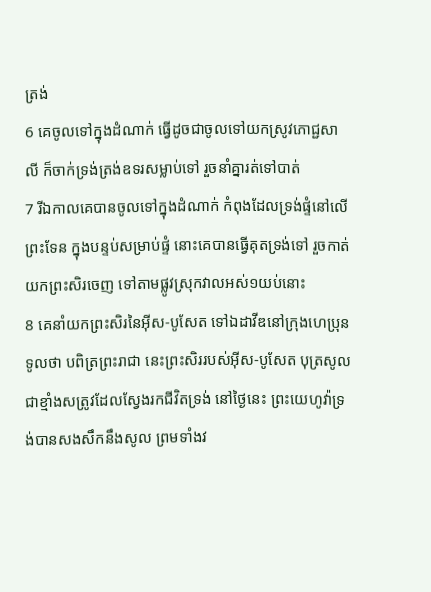ត្រង់
6 គេចូលទៅក្នុងដំណាក់ ធ្វើដូចជាចូលទៅយកស្រូវភោជ្ជ‌សាលី ក៏ចាក់ទ្រង់ត្រង់ឧទរសម្លាប់ទៅ រួចនាំគ្នារត់ទៅបាត់
7 រីឯកាលគេបានចូលទៅក្នុងដំណាក់ កំពុងដែលទ្រង់ផ្ទំនៅលើព្រះ‌ទែន ក្នុងបន្ទប់សម្រាប់ផ្ទំ នោះគេបានធ្វើគុតទ្រង់ទៅ រួចកាត់យកព្រះ‌សិរចេញ ទៅតាមផ្លូវស្រុកវាលអស់១យប់នោះ
8 គេនាំយកព្រះ‌សិរនៃអ៊ីស-បូសែត ទៅឯដាវីឌនៅក្រុងហេប្រុន ទូលថា បពិត្រព្រះ‌រាជា នេះព្រះ‌សិររបស់អ៊ីស-បូសែត បុត្រសូល ជាខ្មាំងសត្រូវដែលស្វែងរកជីវិតទ្រង់ នៅថ្ងៃនេះ ព្រះ‌យេហូវ៉ាទ្រង់បានសង‌សឹកនឹងសូល ព្រមទាំងវ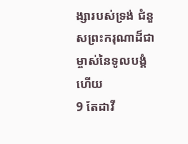ង្សារបស់ទ្រង់ ជំនួសព្រះ‌ករុណាដ៏ជាម្ចាស់នៃទូល‌បង្គំហើយ
9 តែដាវី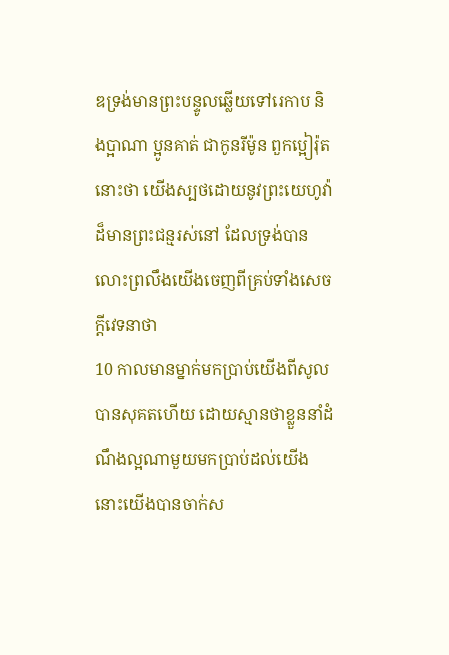ឌទ្រង់មានព្រះ‌បន្ទូលឆ្លើយទៅរេកាប និងប្អាណា ប្អូនគាត់ ជាកូនរីម៉ូន ពួកប្អៀរ៉ុតនោះថា យើងស្បថដោយនូវព្រះ‌យេហូវ៉ាដ៏មានព្រះ‌ជន្មរស់នៅ ដែលទ្រង់បានលោះព្រលឹងយើងចេញពីគ្រប់ទាំងសេចក្ដីវេទនាថា
10 កាលមានម្នាក់មកប្រាប់យើងពីសូលបានសុគតហើយ ដោយស្មានថាខ្លួននាំដំណឹងល្អណាមួយមកប្រាប់ដល់យើង នោះយើងបានចាក់ស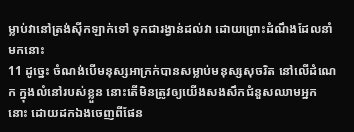ម្លាប់វានៅត្រង់ស៊ីក‌ឡាក់ទៅ ទុកជារង្វាន់ដល់វា ដោយព្រោះដំណឹងដែលនាំមកនោះ
11 ដូច្នេះ ចំណង់បើមនុស្សអាក្រក់បានសម្លាប់មនុស្សសុចរិត នៅលើដំណេក ក្នុងលំនៅរបស់ខ្លួន នោះតើមិនត្រូវឲ្យយើងសង‌សឹកជំនួសឈាមអ្នកនោះ ដោយដកឯងចេញពីផែន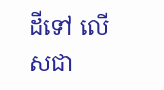ដីទៅ លើសជា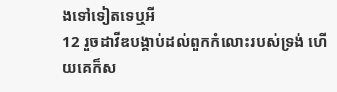ងទៅទៀតទេឬអី
12 រួចដាវីឌបង្គាប់ដល់ពួកកំលោះរបស់ទ្រង់ ហើយគេក៏ស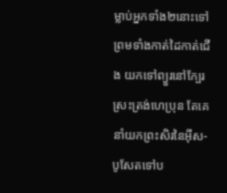ម្លាប់អ្នកទាំង២នោះទៅ ព្រមទាំងកាត់ដៃកាត់ជើង យកទៅព្យួរនៅក្បែរស្រះត្រង់ហេប្រុន តែគេនាំយកព្រះ‌សិរនៃអ៊ីស-បូសែតទៅប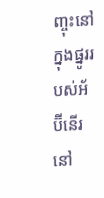ញ្ចុះនៅក្នុងផ្នូររបស់អ័ប៊ី‌នើរនៅ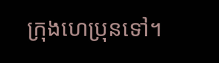ក្រុងហេប្រុនទៅ។